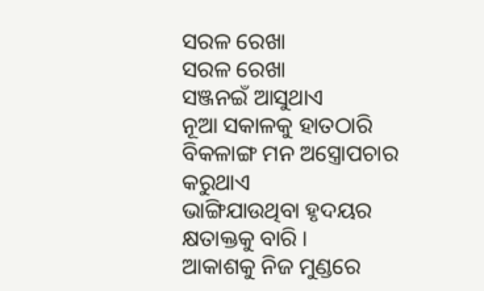ସରଳ ରେଖା
ସରଳ ରେଖା
ସଞ୍ଜନଇଁ ଆସୁଥାଏ
ନୂଆ ସକାଳକୁ ହାତଠାରି
ବିକଳାଙ୍ଗ ମନ ଅସ୍ତ୍ରୋପଚାର କରୁଥାଏ
ଭାଙ୍ଗିଯାଉଥିବା ହୃଦୟର କ୍ଷତାକ୍ତକୁ ବାରି ।
ଆକାଶକୁ ନିଜ ମୁଣ୍ଡରେ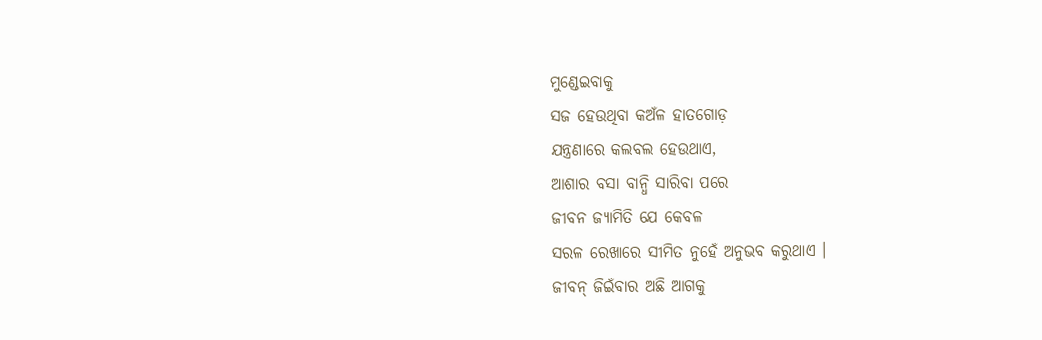ମୁଣ୍ଡେଇବାକୁ
ସଜ ହେଉଥିବା କଅଁଳ ହାତଗୋଡ଼
ଯନ୍ତ୍ରଣାରେ କଲବଲ ହେଉଥାଏ,
ଆଶାର ବସା ବାନ୍ଧି ସାରିବା ପରେ
ଜୀବନ ଜ୍ୟାମିତି ଯେ କେବଳ
ସରଳ ରେଖାରେ ସୀମିତ ନୁହେଁ ଅନୁଭବ କରୁଥାଏ ।
ଜୀବନ୍ ଜିଇଁବାର ଅଛି ଆଗକୁ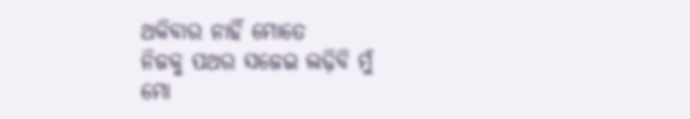ଥକିବାର ନାହିଁ ମୋତେ
ନିଜକୁ ପଥର ସଜେଇ ଲଢ଼ିବି ମୁଁ
ମୋ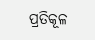ପ୍ରତିକୂଳ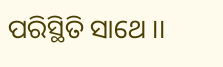ପରିସ୍ଥିତି ସାଥେ ।।